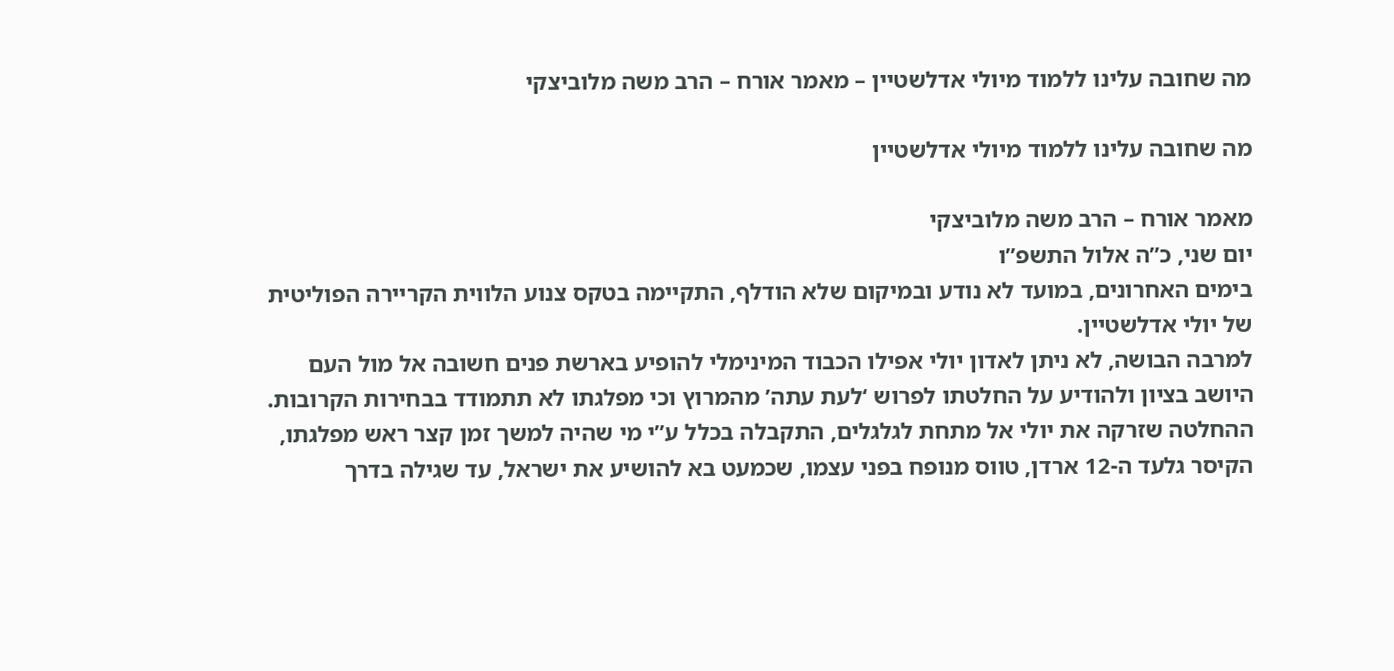מה שחובה עלינו ללמוד מיולי אדלשטיין – מאמר אורח – הרב משה מלוביצקי

מה שחובה עלינו ללמוד מיולי אדלשטיין

מאמר אורח – הרב משה מלוביצקי
יום שני, כ”ה אלול התשפ”ו
בימים האחרונים, במועד לא נודע ובמיקום שלא הודלף, התקיימה בטקס צנוע הלווית הקריירה הפוליטית של יולי אדלשטיין.
למרבה הבושה, לא ניתן לאדון יולי אפילו הכבוד המינימלי להופיע בארשת פנים חשובה אל מול העם היושב בציון ולהודיע על החלטתו לפרוש ‘לעת עתה’ מהמרוץ וכי מפלגתו לא תתמודד בבחירות הקרובות.
ההחלטה שזרקה את יולי אל מתחת לגלגלים, התקבלה בכלל ע”י מי שהיה למשך זמן קצר ראש מפלגתו, הקיסר גלעד ה-12 ארדן, טווס מנופח בפני עצמו, שכמעט בא להושיע את ישראל, עד שגילה בדרך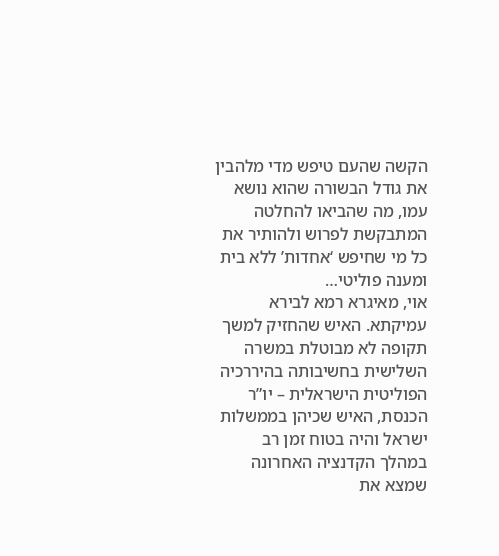הקשה שהעם טיפש מדי מלהבין את גודל הבשורה שהוא נושא עמו, מה שהביאו להחלטה המתבקשת לפרוש ולהותיר את כל מי שחיפש ‘אחדות’ ללא בית ומענה פוליטי…
אוי, מאיגרא רמא לבירא עמיקתא. האיש שהחזיק למשך תקופה לא מבוטלת במשרה השלישית בחשיבותה בהיררכיה הפוליטית הישראלית – יו”ר הכנסת, האיש שכיהן בממשלות ישראל והיה בטוח זמן רב במהלך הקדנציה האחרונה שמצא את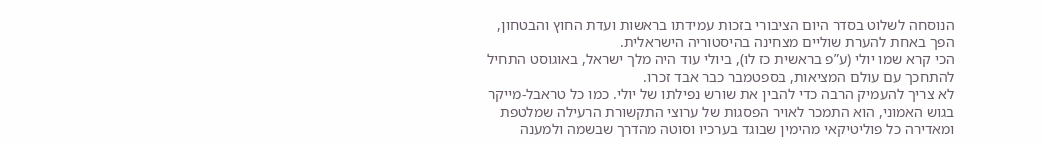הנוסחה לשלוט בסדר היום הציבורי בזכות עמידתו בראשות ועדת החוץ והבטחון, הפך באחת להערת שוליים מצחינה בהיסטוריה הישראלית.
הכי קרא שמו יולי (ע”פ בראשית כז לו), ביולי עוד היה מלך ישראל, באוגוסט התחיל להתחכך עם עולם המציאות, בספטמבר כבר אבד זכרו.
לא צריך להעמיק הרבה כדי להבין את שורש נפילתו של יולי. כמו כל טראבל-מייקר בגוש האמוני, הוא התמכר לאויר הפסגות של ערוצי התקשורת הרעילה שמלטפת ומאדירה כל פוליטיקאי מהימין שבוגד בערכיו וסוטה מהדרך שבשמה ולמענה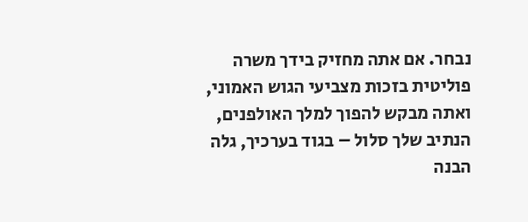נבחר. אם אתה מחזיק בידך משרה פוליטית בזכות מצביעי הגוש האמוני, ואתה מבקש להפוך למלך האולפנים, הנתיב שלך סלול – בגוד בערכיך, גלה הבנה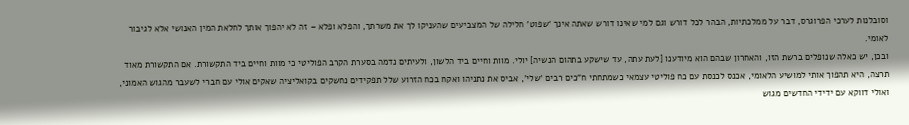וסובלנות לערכי הפרוגרס, דבר על ממלכתיות, הבהר לכל דורש וגם למי שאינו דורש שאתה אינך ‘שפוט’ חלילה של המצביעים שהעניקו לך את משרתך, והפלא ופלא – זה לא יהפוך אותך לחלאת המין האנושי אלא לגיבור לאומי.
ובכן, יש כאלה שנופלים ברשת הזו, והאחרון שבהם הוא מיודענו [לעת עתה, עד שישקע בתהום הנשיה] יולי. מוות וחיים ביד הלשון, ולעיתים נדמה בסערת הקרב הפוליטי כי מוות וחיים ביד התקשורת. אם התקשורת מאוד תרצה, היא תהפוך אותי למושיע הלאומי, אכנס לכנסת עם כח פוליטי עצמאי כשמתחתי ח”כים רבים ‘שלי’, אביס את נתניהו ואקח בכח הזרוע שלל תפקידים נחשקים בקואליציה שאקים אולי עם חברי לשעבר מהגוש האמוני, ואולי דווקא עם ידידי החדשים מגוש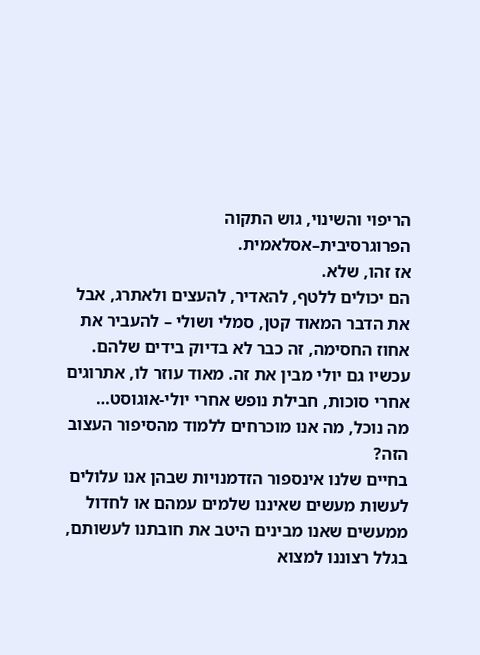הריפוי והשינוי, גוש התקוה הפרוגרסיבית–אסלאמית.
אז זהו, שלא.
הם יכולים ללטף, להאדיר, להעצים ולאתרג, אבל את הדבר המאוד קטן, סמלי ושולי – להעביר את אחוז החסימה, זה כבר לא בדיוק בידים שלהם. עכשיו גם יולי מבין את זה. מאוד עוזר לו, אתרוגים אחרי סוכות, חבילת נופש אחרי יולי-אוגוסט…
מה נוכל, מה אנו מוכרחים ללמוד מהסיפור העצוב הזה?
בחיים שלנו אינספור הזדמנויות שבהן אנו עלולים לעשות מעשים שאיננו שלמים עמהם או לחדול ממעשים שאנו מבינים היטב את חובתנו לעשותם, בגלל רצוננו למצוא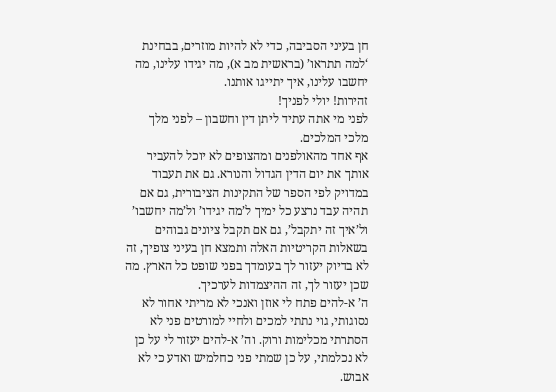חן בעיני הסביבה, כדי לא להיות מוזרים, בבחינת ‘למה תתראו’ (בראשית מב א), מה יגידו עלינו, מה יחשבו עלינו, איך יתייגו אותנו.
זהירות! יולי לפניך!
לפני מי אתה עתיד ליתן דין וחשבון – לפני מלך מלכי המלכים.
אף אחד מהאולפנים ומהצופים לא יוכל להעביר אותך את יום הדין הגדול והנורא. גם את תעבוד במדויק לפי הספר של התקינות הציבורית, גם אם תהיה עבד נרצע כל ימיך ל’מה יגידו’ ול’מה יחשבו’ ול’איך זה יתקבל’, גם אם תקבל ציונים גבוהים בשאלות הקריטיות האלה ותמצא חן בעיני צופיך, זה לא בדיוק יעזור לך בעומדך בפני שופט כל הארץ. מה שכן יעזור לך, זה ההיצמדות לערכיך.
ה’ א-להים פתח לי אוזן ואנכי לא מריתי אחור לא נסוגותי, גוי נתתי למכים ולחיי למורטים פני לא הסתרתי מכלימות ורוק. וה’ א-להים יעזור לי על כן לא נכלמתי, על כן שמתי פני כחלמיש ואדע כי לא אבוש.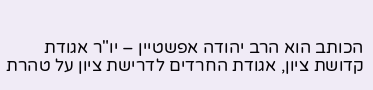הכותב הוא הרב יהודה אפשטיין – יו"ר אגודת קדושת ציון, אגודת החרדים לדרישת ציון על טהרת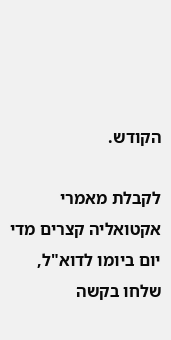הקודש.

לקבלת מאמרי אקטואליה קצרים מדי יום ביומו לדוא"ל, שלחו בקשה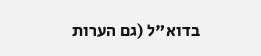בדוא"ל (גם הערות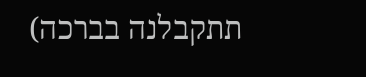תתקבלנה בברכה)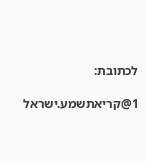לכתובת:

1@קריאתשמע.ישראל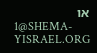או
1@SHEMA-YISRAEL.ORG